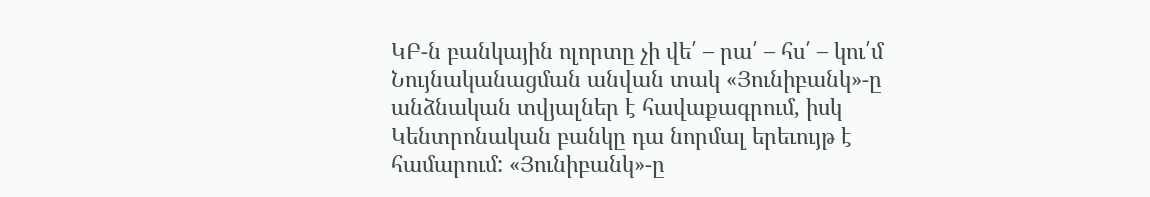ԿԲ-ն բանկային ոլորտը չի վե՛ – րա՛ – հս՛ – կու՛մ
Նույնականացման անվան տակ «Յունիբանկ»-ը անձնական տվյալներ է հավաքագրում, իսկ Կենտրոնական բանկը դա նորմալ երեւույթ է համարում: «Յունիբանկ»-ը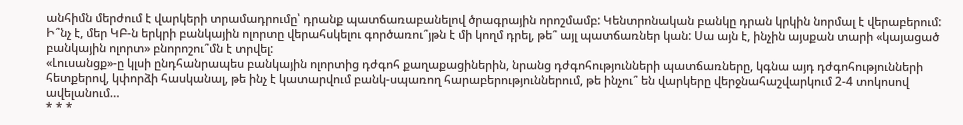անհիմն մերժում է վարկերի տրամադրումը՝ դրանք պատճառաբանելով ծրագրային որոշմամբ: Կենտրոնական բանկը դրան կրկին նորմալ է վերաբերում:
Ի՞նչ է, մեր ԿԲ-ն երկրի բանկային ոլորտը վերահսկելու գործառու՞յթն է մի կողմ դրել, թե՞ այլ պատճառներ կան: Սա այն է, ինչին այսքան տարի «կայացած բանկային ոլորտ» բնորոշու՞մն է տրվել:
«Լուսանցք»-ը կլսի ընդհանրապես բանկային ոլորտից դժգոհ քաղաքացիներին, նրանց դժգոհությունների պատճառները, կգնա այդ դժգոհությունների հետքերով, կփորձի հասկանալ, թե ինչ է կատարվում բանկ-սպառող հարաբերություններում, թե ինչու՞ են վարկերը վերջնահաշվարկում 2-4 տոկոսով ավելանում…
* * *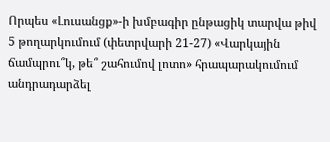Որպես «Լուսանցք»-ի խմբագիր ընթացիկ տարվա թիվ 5 թողարկումում (փետրվարի 21-27) «Վարկային ճամպրու՞կ, թե՞ շահումով լոտո» հրապարակումում անդրադարձել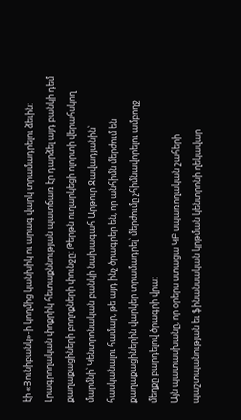էի «Յունիբանկ»-ի կողմից կանխիկ ու արագ վարկ տրամադրելու ձեւին: Լրագրողական փոքրիկ հետաքննության պատճառ էր դարձել այդ բանկի դեմ քաղաքացիների բողոքների փունջը: Թերթն ուղարկեցի ոլորտի վերահսկող մարմնի՝ Կենտրոնական բանկի նախագահ Արթուր Ջավադյանին՝ հասկանալու համար, թե այդ ինչ ծրագրեր են, որ անհիմն մերժում են քաղաքացիներին վարկեր տրամադրել՝ մերժումը չհիմնավորելու ամբողջ մեղքը բարդելով ծրագրի վրա:
Այն պատասխանը, որ օրերս ստացա ԿԲ սպառողական շահերի պաշտպանության եւ ֆինանսական կրթման կենտրոնի ղեկավար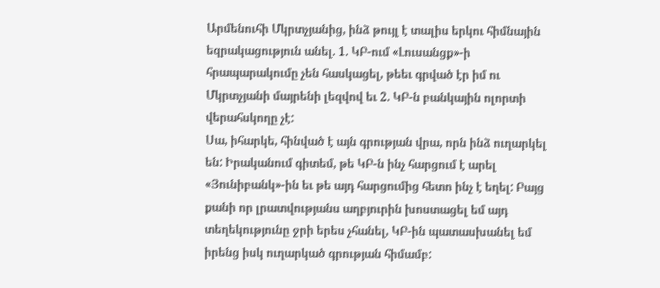Արմենուհի Մկրտչյանից, ինձ թույլ է տալիս երկու հիմնային եզրակացություն անել. 1. ԿԲ-ում «Լուսանցք»-ի հրապարակումը չեն հասկացել, թեեւ գրված էր իմ ու Մկրտչյանի մայրենի լեզվով եւ 2. ԿԲ-ն բանկային ոլորտի վերահսկողը չէ:
Սա, իհարկե, հինված է այն գրության վրա, որն ինձ ուղարկել են: Իրականում գիտեմ, թե ԿԲ-ն ինչ հարցում է արել «Յունիբանկ»-ին եւ թե այդ հարցումից հետո ինչ է եղել: Բայց քանի որ լրատվությանս աղբյուրին խոստացել եմ այդ տեղեկությունը ջրի երես չհանել, ԿԲ-ին պատասխանել եմ իրենց իսկ ուղարկած գրության հիմամբ: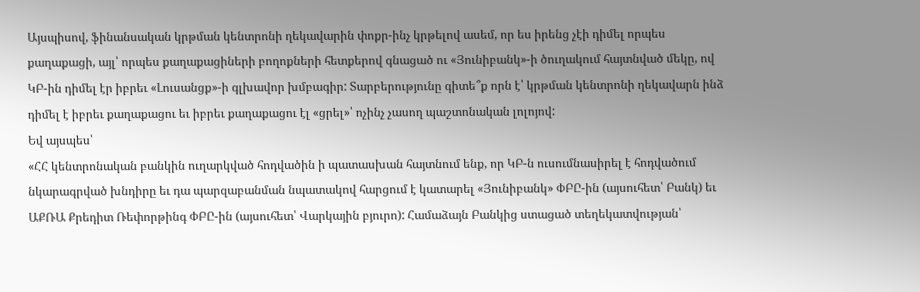Այսպիսով, ֆինանսական կրթման կենտրոնի ղեկավարին փոքր-ինչ կրթելով ասեմ, որ ես իրենց չէի դիմել որպես քաղաքացի, այլ՝ որպես քաղաքացիների բողոքների հետքերով գնացած ու «Յունիբանկ»-ի ծուղակում հայտնված մեկը, ով ԿԲ-ին դիմել էր իբրեւ «Լուսանցք»-ի գլխավոր խմբագիր: Տարբերությունը գիտե՞ք որն է՝ կրթման կենտրոնի ղեկավարն ինձ դիմել է իբրեւ քաղաքացու եւ իբրեւ քաղաքացու էլ «ցրել»՝ ոչինչ չասող պաշտոնական լոլոյով:
Եվ այսպես՝
«ՀՀ կենտրոնական բանկին ուղարկված հոդվածին ի պատասխան հայտնում ենք, որ ԿԲ-ն ուսումնասիրել է հոդվածում նկարագրված խնդիրը եւ դա պարզաբանման նպատակով հարցում է կատարել «Յունիբանկ» ՓԲԸ-ին (այսուհետ՝ Բանկ) եւ ԱՔՌԱ Քրեդիտ Ռեփորթինգ ՓԲԸ-ին (այսուհետ՝ Վարկային բյուրո): Համաձայն Բանկից ստացած տեղեկատվության՝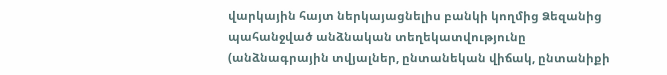վարկային հայտ ներկայացնելիս բանկի կողմից Ձեզանից պահանջված անձնական տեղեկատվությունը (անձնագրային տվյալներ, ընտանեկան վիճակ, ընտանիքի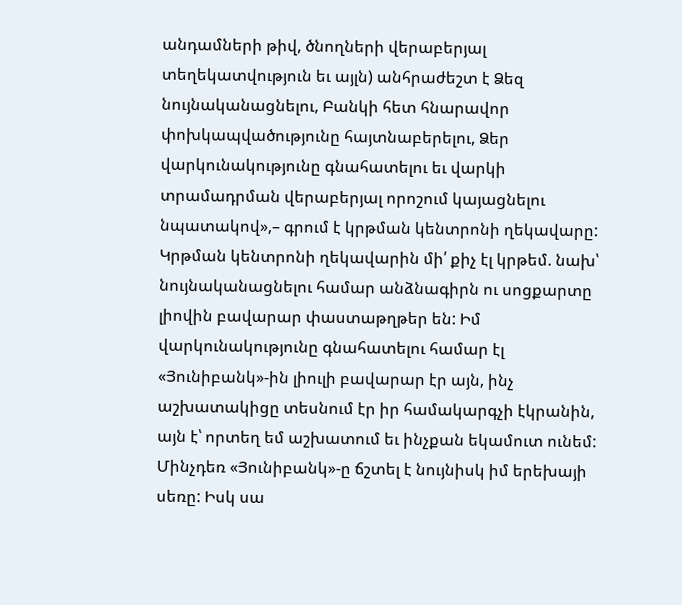անդամների թիվ, ծնողների վերաբերյալ տեղեկատվություն եւ այլն) անհրաժեշտ է Ձեզ նույնականացնելու, Բանկի հետ հնարավոր փոխկապվածությունը հայտնաբերելու, Ձեր վարկունակությունը գնահատելու եւ վարկի տրամադրման վերաբերյալ որոշում կայացնելու նպատակով»,– գրում է կրթման կենտրոնի ղեկավարը:
Կրթման կենտրոնի ղեկավարին մի՛ քիչ էլ կրթեմ. նախ՝ նույնականացնելու համար անձնագիրն ու սոցքարտը լիովին բավարար փաստաթղթեր են: Իմ վարկունակությունը գնահատելու համար էլ «Յունիբանկ»-ին լիուլի բավարար էր այն, ինչ աշխատակիցը տեսնում էր իր համակարգչի էկրանին, այն է՝ որտեղ եմ աշխատում եւ ինչքան եկամուտ ունեմ: Մինչդեռ «Յունիբանկ»-ը ճշտել է նույնիսկ իմ երեխայի սեռը: Իսկ սա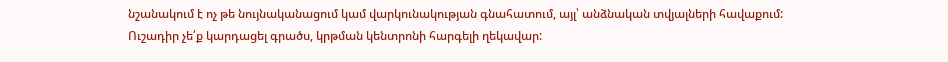նշանակում է ոչ թե նույնականացում կամ վարկունակության գնահատում, այլ՝ անձնական տվյալների հավաքում:
Ուշադիր չե՛ք կարդացել գրածս, կրթման կենտրոնի հարգելի ղեկավար: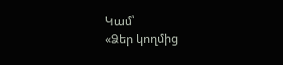Կամ՝
«Ձեր կողմից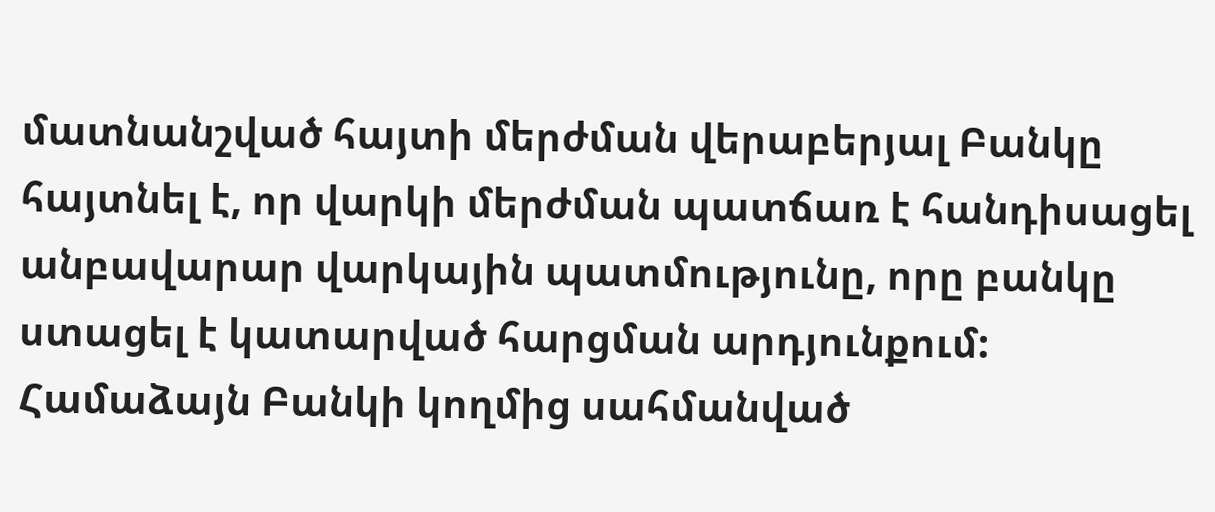մատնանշված հայտի մերժման վերաբերյալ Բանկը հայտնել է, որ վարկի մերժման պատճառ է հանդիսացել անբավարար վարկային պատմությունը, որը բանկը ստացել է կատարված հարցման արդյունքում: Համաձայն Բանկի կողմից սահմանված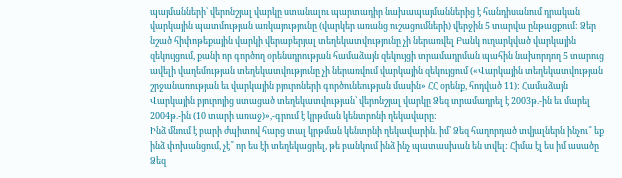պայմանների՝ վերոնշյալ վարկը ստանալու պարտադիր նախապայմաններից է հանդիսանում դրական վարկային պատմության առկայությունը (վարկեր առանց ուշացումների) վերջին 5 տարվա ընթացքում: Ձեր նշած հիփոթեքային վարկի վերաբերյալ տեղեկատվությունը չի ներառվել Բանկ ուղարկված վարկային զեկույցում, քանի որ գործող օրենսդրության համաձայն զեկույցի տրամադրման պահին նախորդող 5 տարուց ավելի վաղեմության տեղեկատվությունը չի ներառվում վարկային զեկույցում («Վարկային տեղեկատվության շրջանառության եւ վարկային բյուրոների գործունեության մասին» ՀՀ օրենք, հոդված 11): Համաձայն Վարկային բյուրոյից ստացած տեղեկատվության՝ վերոնշյալ վարկը Ձեզ տրամադրել է 2003թ.-ին եւ մարել 2004թ.-ին (10 տարի առաջ)»,-գրում է կրթման կենտրոնի ղեկավարը:
Ինձ մնում է բարի ժպիտով հարց տալ կրթման կենտրնի ղեկավարին. իմ՝ Ձեզ հաղորդած տվյալներն ինչու՞ եք ինձ փոխանցում, չէ՞ որ ես էի տեղեկացրել, թե բանկում ինձ ինչ պատասխան են տվել: Հիմա էլ ես իմ ասածը Ձեզ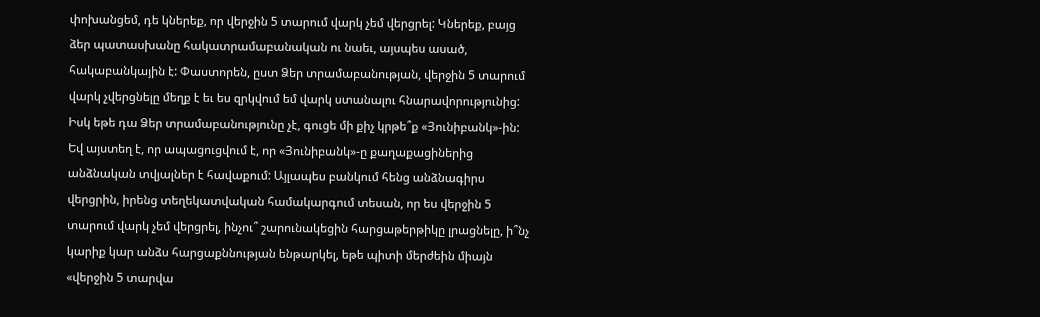փոխանցեմ, դե կներեք, որ վերջին 5 տարում վարկ չեմ վերցրել: Կներեք, բայց ձեր պատասխանը հակատրամաբանական ու նաեւ, այսպես ասած, հակաբանկային է: Փաստորեն, ըստ Ձեր տրամաբանության, վերջին 5 տարում վարկ չվերցնելը մեղք է եւ ես զրկվում եմ վարկ ստանալու հնարավորությունից: Իսկ եթե դա Ձեր տրամաբանությունը չէ, գուցե մի քիչ կրթե՞ք «Յունիբանկ»-ին: Եվ այստեղ է, որ ապացուցվում է, որ «Յունիբանկ»-ը քաղաքացիներից անձնական տվյալներ է հավաքում: Այլապես բանկում հենց անձնագիրս վերցրին, իրենց տեղեկատվական համակարգում տեսան, որ ես վերջին 5 տարում վարկ չեմ վերցրել, ինչու՞ շարունակեցին հարցաթերթիկը լրացնելը, ի՞նչ կարիք կար անձս հարցաքննության ենթարկել, եթե պիտի մերժեին միայն «վերջին 5 տարվա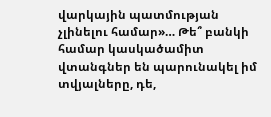վարկային պատմության չլինելու համար»… Թե՞ բանկի համար կասկածամիտ վտանգներ են պարունակել իմ տվյալները, դե,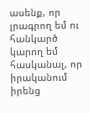ասենք, որ լրագրող եմ ու հանկարծ կարող եմ հասկանալ, որ իրականում իրենց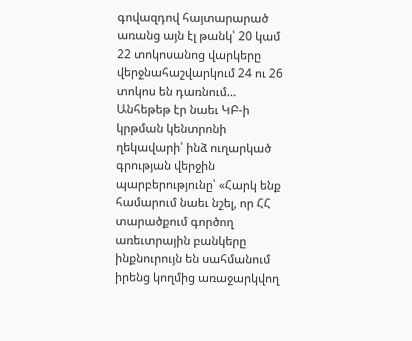գովազդով հայտարարած առանց այն էլ թանկ՝ 20 կամ 22 տոկոսանոց վարկերը վերջնահաշվարկում 24 ու 26 տոկոս են դառնում…
Անհեթեթ էր նաեւ ԿԲ-ի կրթման կենտրոնի ղեկավարի՝ ինձ ուղարկած գրության վերջին պարբերությունը՝ «Հարկ ենք համարում նաեւ նշել, որ ՀՀ տարածքում գործող առեւտրային բանկերը ինքնուրույն են սահմանում իրենց կողմից առաջարկվող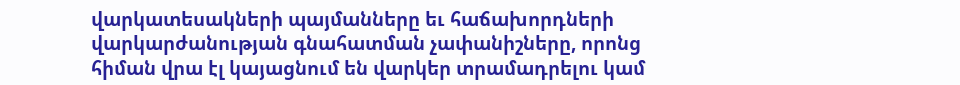վարկատեսակների պայմանները եւ հաճախորդների վարկարժանության գնահատման չափանիշները, որոնց հիման վրա էլ կայացնում են վարկեր տրամադրելու կամ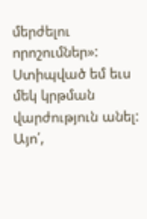մերժելու որոշումներ»:
Ստիպված եմ եւս մեկ կրթման վարժություն անել: Այո՛,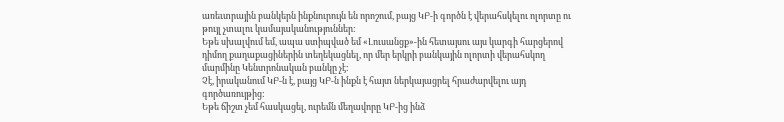առեւտրային բանկերն ինքնուրույն են որոշում, բայց ԿԲ-ի գործն է վերահսկելու ոլորտը ու թույլ չտալու կամայականություններ:
Եթե սխալվում եմ, ապա ստիպված եմ «Լուսանցք»-ին հետայսու այս կարգի հարցերով դիմող քաղաքացիներին տեղեկացնել, որ մեր երկրի բանկային ոլորտի վերահսկող մարմինը Կենտրոնական բանկը չէ:
Չէ, իրականում ԿԲ-ն է, բայց ԿԲ-ն ինքն է հայտ ներկայացրել հրաժարվելու այդ գործառույթից:
Եթե ճիշտ չեմ հասկացել, ուրեմն մեղավորը ԿԲ-ից ինձ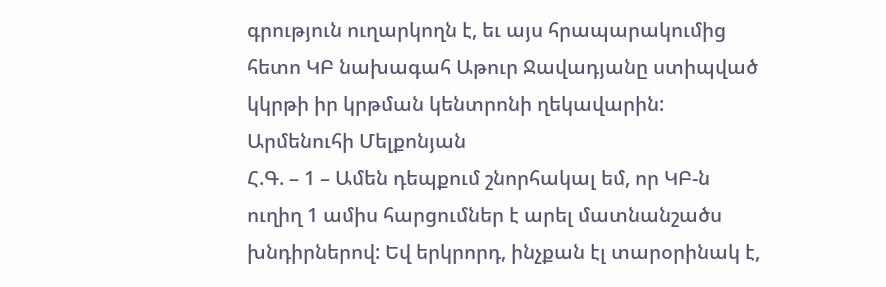գրություն ուղարկողն է, եւ այս հրապարակումից հետո ԿԲ նախագահ Աթուր Ջավադյանը ստիպված կկրթի իր կրթման կենտրոնի ղեկավարին:
Արմենուհի Մելքոնյան
Հ.Գ. – 1 – Ամեն դեպքում շնորհակալ եմ, որ ԿԲ-ն ուղիղ 1 ամիս հարցումներ է արել մատնանշածս խնդիրներով: Եվ երկրորդ, ինչքան էլ տարօրինակ է,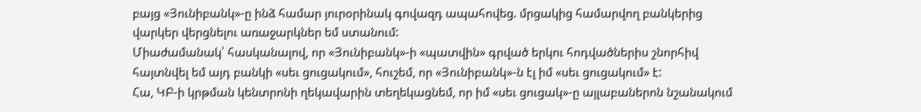բայց «Յունիբանկ»-ը ինձ համար յուրօրինակ գովազդ ապահովեց. մրցակից համարվող բանկերից վարկեր վերցնելու առաջարկներ եմ ստանում:
Միաժամանակ՝ հասկանալով, որ «Յունիբանկ»-ի «պատվին» գրված երկու հոդվածներիս շնորհիվ հայտնվել եմ այդ բանկի «սեւ ցուցակում», հուշեմ, որ «Յունիբանկ»-ն էլ իմ «սեւ ցուցակում» է:
Հա, ԿԲ-ի կրթման կենտրոնի ղեկավարին տեղեկացնեմ, որ իմ «սեւ ցուցակ»-ը այլաբաներոն նշանակում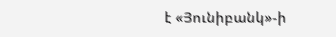է «Յունիբանկ»-ի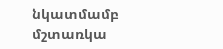նկատմամբ մշտառկա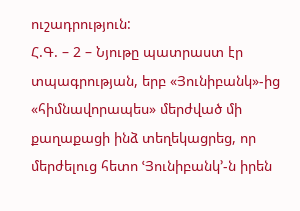ուշադրություն:
Հ.Գ. – 2 – Նյութը պատրաստ էր տպագրության, երբ «Յունիբանկ»-ից «հիմնավորապես» մերժված մի քաղաքացի ինձ տեղեկացրեց, որ մերժելուց հետո ՙՅունիբանկ՚-ն իրեն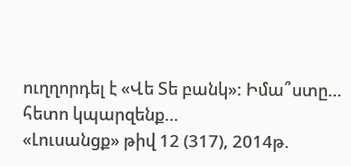ուղղորդել է «Վե Տե բանկ»: Իմա՞ստը… հետո կպարզենք…
«Լուսանցք» թիվ 12 (317), 2014թ.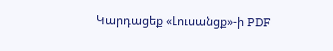Կարդացեք «Լուսանցք»-ի PDF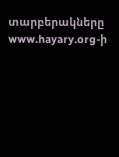տարբերակները www.hayary.org-ի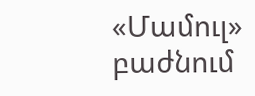«Մամուլ» բաժնում